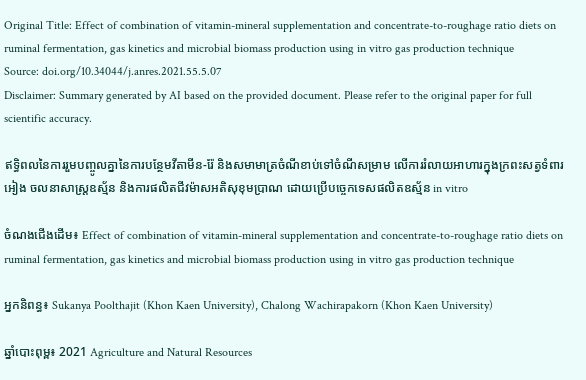Original Title: Effect of combination of vitamin-mineral supplementation and concentrate-to-roughage ratio diets on ruminal fermentation, gas kinetics and microbial biomass production using in vitro gas production technique
Source: doi.org/10.34044/j.anres.2021.55.5.07
Disclaimer: Summary generated by AI based on the provided document. Please refer to the original paper for full scientific accuracy.

ឥទ្ធិពលនៃការរួមបញ្ចូលគ្នានៃការបន្ថែមវីតាមីន-រ៉ែ និងសមាមាត្រចំណីខាប់ទៅចំណីសម្រាម លើការរំលាយអាហារក្នុងក្រពះសត្វទំពារអៀង ចលនាសាស្ត្រឧស្ម័ន និងការផលិតជីវម៉ាសអតិសុខុមប្រាណ ដោយប្រើបច្ចេកទេសផលិតឧស្ម័ន in vitro

ចំណងជើងដើម៖ Effect of combination of vitamin-mineral supplementation and concentrate-to-roughage ratio diets on ruminal fermentation, gas kinetics and microbial biomass production using in vitro gas production technique

អ្នកនិពន្ធ៖ Sukanya Poolthajit (Khon Kaen University), Chalong Wachirapakorn (Khon Kaen University)

ឆ្នាំបោះពុម្ព៖ 2021 Agriculture and Natural Resources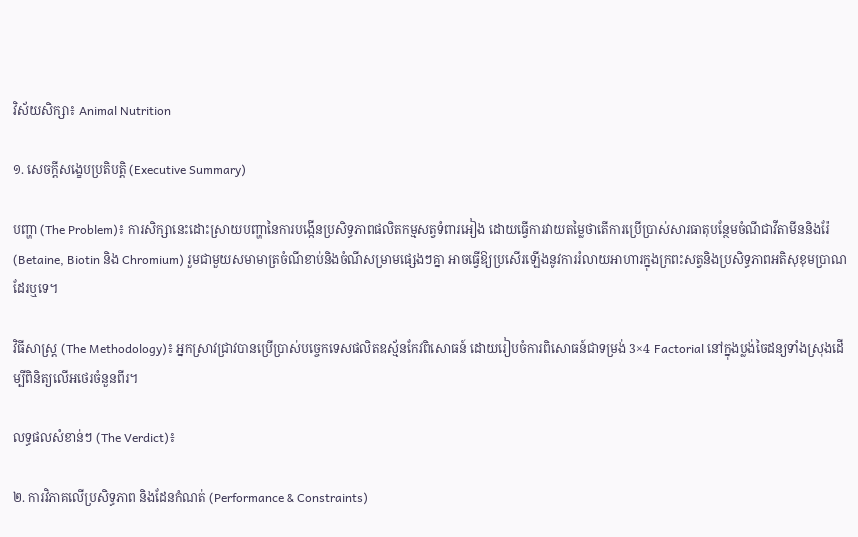វិស័យសិក្សា៖ Animal Nutrition

១. សេចក្តីសង្ខេបប្រតិបត្តិ (Executive Summary)

បញ្ហា (The Problem)៖ ការសិក្សានេះដោះស្រាយបញ្ហានៃការបង្កើនប្រសិទ្ធភាពផលិតកម្មសត្វទំពារអៀង ដោយធ្វើការវាយតម្លៃថាតើការប្រើប្រាស់សារធាតុបន្ថែមចំណីជាវីតាមីននិងរ៉ែ (Betaine, Biotin និង Chromium) រួមជាមួយសមាមាត្រចំណីខាប់និងចំណីសម្រាមផ្សេងៗគ្នា អាចធ្វើឱ្យប្រសើរឡើងនូវការរំលាយអាហារក្នុងក្រពះសត្វនិងប្រសិទ្ធភាពអតិសុខុមប្រាណដែរឬទេ។

វិធីសាស្ត្រ (The Methodology)៖ អ្នកស្រាវជ្រាវបានប្រើប្រាស់បច្ចេកទេសផលិតឧស្ម័នកែវពិសោធន៍ ដោយរៀបចំការពិសោធន៍ជាទម្រង់ 3×4 Factorial នៅក្នុងប្លង់ចៃដន្យទាំងស្រុងដើម្បីពិនិត្យលើអថេរចំនួនពីរ។

លទ្ធផលសំខាន់ៗ (The Verdict)៖

២. ការវិភាគលើប្រសិទ្ធភាព និងដែនកំណត់ (Performance & Constraints)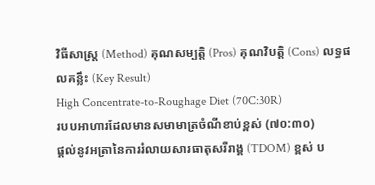វិធីសាស្ត្រ (Method) គុណសម្បត្តិ (Pros) គុណវិបត្តិ (Cons) លទ្ធផលគន្លឹះ (Key Result)
High Concentrate-to-Roughage Diet (70C:30R)
របបអាហារដែលមានសមាមាត្រចំណីខាប់ខ្ពស់ (៧០:៣០)
ផ្តល់នូវអត្រានៃការរំលាយសារធាតុសរីរាង្គ (TDOM) ខ្ពស់ ប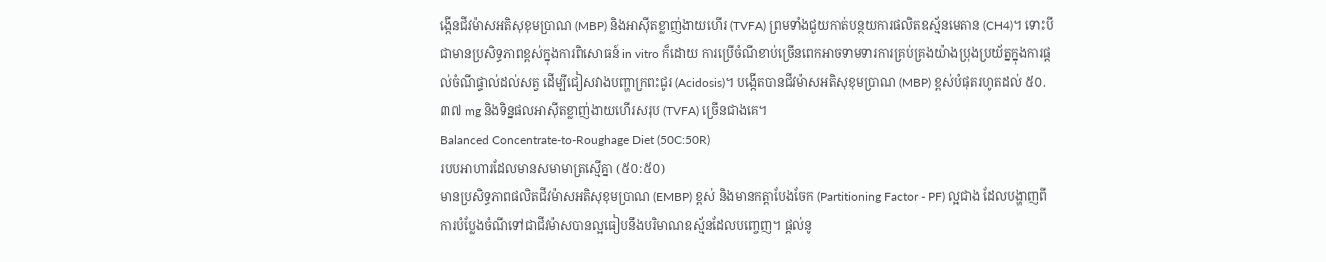ង្កើនជីវម៉ាសអតិសុខុមប្រាណ (MBP) និងអាស៊ីតខ្លាញ់ងាយហើរ (TVFA) ព្រមទាំងជួយកាត់បន្ថយការផលិតឧស្ម័នមេតាន (CH4)។ ទោះបីជាមានប្រសិទ្ធភាពខ្ពស់ក្នុងការពិសោធន៍ in vitro ក៏ដោយ ការប្រើចំណីខាប់ច្រើនពេកអាចទាមទារការគ្រប់គ្រងយ៉ាងប្រុងប្រយ័ត្នក្នុងការផ្តល់ចំណីផ្ទាល់ដល់សត្វ ដើម្បីជៀសវាងបញ្ហាក្រពះជូរ (Acidosis)។ បង្កើតបានជីវម៉ាសអតិសុខុមប្រាណ (MBP) ខ្ពស់បំផុតរហូតដល់ ៥០.៣៧ mg និងទិន្នផលអាស៊ីតខ្លាញ់ងាយហើរសរុប (TVFA) ច្រើនជាងគេ។
Balanced Concentrate-to-Roughage Diet (50C:50R)
របបអាហារដែលមានសមាមាត្រស្មើគ្នា (៥០:៥០)
មានប្រសិទ្ធភាពផលិតជីវម៉ាសអតិសុខុមប្រាណ (EMBP) ខ្ពស់ និងមានកត្តាបែងចែក (Partitioning Factor - PF) ល្អជាង ដែលបង្ហាញពីការបំប្លែងចំណីទៅជាជីវម៉ាសបានល្អធៀបនឹងបរិមាណឧស្ម័នដែលបញ្ចេញ។ ផ្តល់នូ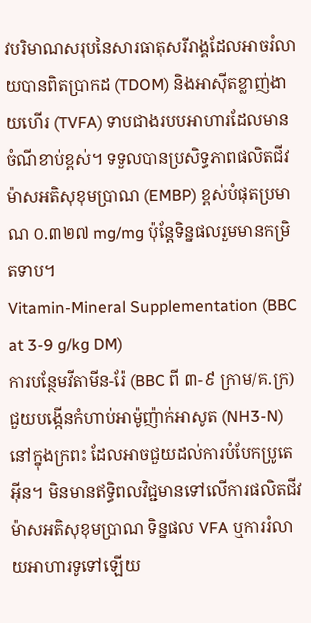វបរិមាណសរុបនៃសារធាតុសរីរាង្គដែលអាចរំលាយបានពិតប្រាកដ (TDOM) និងអាស៊ីតខ្លាញ់ងាយហើរ (TVFA) ទាបជាងរបបអាហារដែលមានចំណីខាប់ខ្ពស់។ ទទួលបានប្រសិទ្ធភាពផលិតជីវម៉ាសអតិសុខុមប្រាណ (EMBP) ខ្ពស់បំផុតប្រមាណ ០.៣២៧ mg/mg ប៉ុន្តែទិន្នផលរួមមានកម្រិតទាប។
Vitamin-Mineral Supplementation (BBC at 3-9 g/kg DM)
ការបន្ថែមវីតាមីន-រ៉ែ (BBC ពី ៣-៩ ក្រាម/គ.ក្រ)
ជួយបង្កើនកំហាប់អាម៉ូញ៉ាក់អាសូត (NH3-N) នៅក្នុងក្រពះ ដែលអាចជួយដល់ការបំបែកប្រូតេអ៊ីន។ មិនមានឥទ្ធិពលវិជ្ជមានទៅលើការផលិតជីវម៉ាសអតិសុខុមប្រាណ ទិន្នផល VFA ឬការរំលាយអាហារទូទៅឡើយ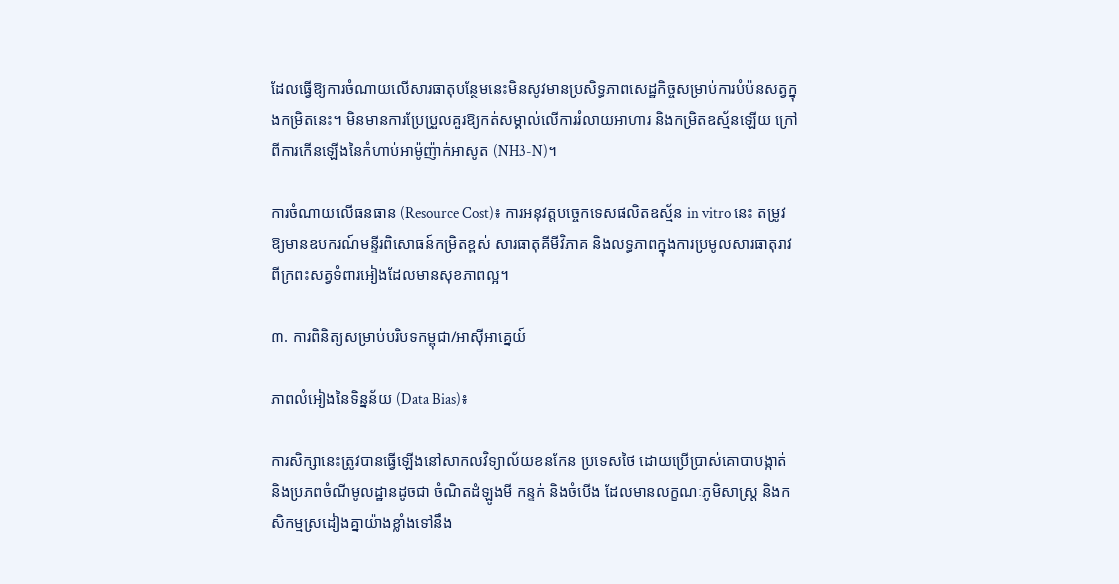ដែលធ្វើឱ្យការចំណាយលើសារធាតុបន្ថែមនេះមិនសូវមានប្រសិទ្ធភាពសេដ្ឋកិច្ចសម្រាប់ការបំប៉នសត្វក្នុងកម្រិតនេះ។ មិនមានការប្រែប្រួលគួរឱ្យកត់សម្គាល់លើការរំលាយអាហារ និងកម្រិតឧស្ម័នឡើយ ក្រៅពីការកើនឡើងនៃកំហាប់អាម៉ូញ៉ាក់អាសូត (NH3-N)។

ការចំណាយលើធនធាន (Resource Cost)៖ ការអនុវត្តបច្ចេកទេសផលិតឧស្ម័ន in vitro នេះ តម្រូវឱ្យមានឧបករណ៍មន្ទីរពិសោធន៍កម្រិតខ្ពស់ សារធាតុគីមីវិភាគ និងលទ្ធភាពក្នុងការប្រមូលសារធាតុរាវពីក្រពះសត្វទំពារអៀងដែលមានសុខភាពល្អ។

៣. ការពិនិត្យសម្រាប់បរិបទកម្ពុជា/អាស៊ីអាគ្នេយ៍

ភាពលំអៀងនៃទិន្នន័យ (Data Bias)៖

ការសិក្សានេះត្រូវបានធ្វើឡើងនៅសាកលវិទ្យាល័យខនកែន ប្រទេសថៃ ដោយប្រើប្រាស់គោបាបង្កាត់ និងប្រភពចំណីមូលដ្ឋានដូចជា ចំណិតដំឡូងមី កន្ទក់ និងចំបើង ដែលមានលក្ខណៈភូមិសាស្ត្រ និងកសិកម្មស្រដៀងគ្នាយ៉ាងខ្លាំងទៅនឹង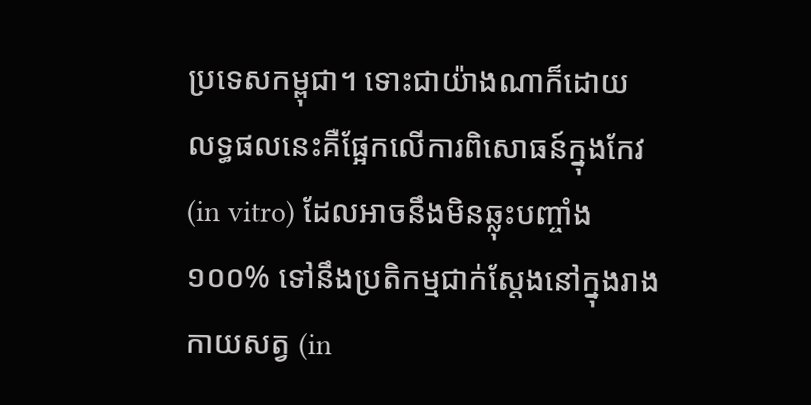ប្រទេសកម្ពុជា។ ទោះជាយ៉ាងណាក៏ដោយ លទ្ធផលនេះគឺផ្អែកលើការពិសោធន៍ក្នុងកែវ (in vitro) ដែលអាចនឹងមិនឆ្លុះបញ្ចាំង ១០០% ទៅនឹងប្រតិកម្មជាក់ស្តែងនៅក្នុងរាងកាយសត្វ (in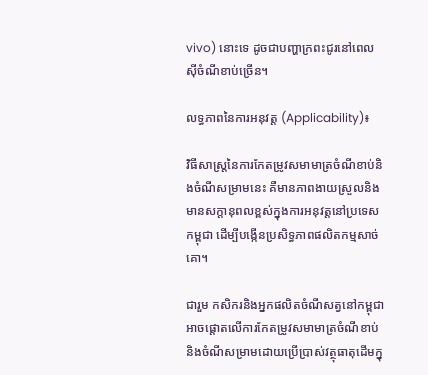vivo) នោះទេ ដូចជាបញ្ហាក្រពះជូរនៅពេលស៊ីចំណីខាប់ច្រើន។

លទ្ធភាពនៃការអនុវត្ត (Applicability)៖

វិធីសាស្ត្រនៃការកែតម្រូវសមាមាត្រចំណីខាប់និងចំណីសម្រាមនេះ គឺមានភាពងាយស្រួលនិងមានសក្តានុពលខ្ពស់ក្នុងការអនុវត្តនៅប្រទេសកម្ពុជា ដើម្បីបង្កើនប្រសិទ្ធភាពផលិតកម្មសាច់គោ។

ជារួម កសិករនិងអ្នកផលិតចំណីសត្វនៅកម្ពុជាអាចផ្តោតលើការកែតម្រូវសមាមាត្រចំណីខាប់និងចំណីសម្រាមដោយប្រើប្រាស់វត្ថុធាតុដើមក្នុ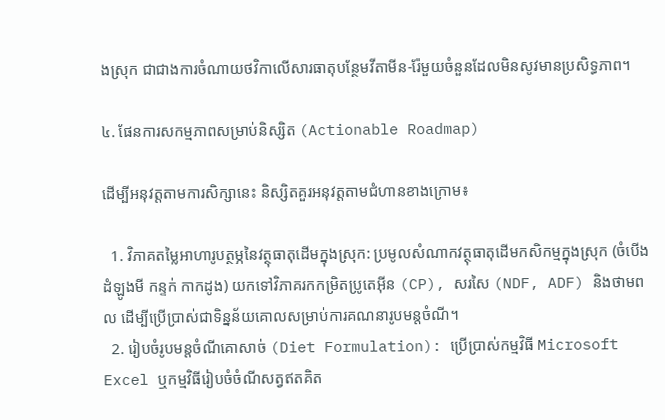ងស្រុក ជាជាងការចំណាយថវិកាលើសារធាតុបន្ថែមវីតាមីន-រ៉ែមួយចំនួនដែលមិនសូវមានប្រសិទ្ធភាព។

៤. ផែនការសកម្មភាពសម្រាប់និស្សិត (Actionable Roadmap)

ដើម្បីអនុវត្តតាមការសិក្សានេះ និស្សិតគួរអនុវត្តតាមជំហានខាងក្រោម៖

  1. វិភាគតម្លៃអាហារូបត្ថម្ភនៃវត្ថុធាតុដើមក្នុងស្រុក: ប្រមូលសំណាកវត្ថុធាតុដើមកសិកម្មក្នុងស្រុក (ចំបើង ដំឡូងមី កន្ទក់ កាកដូង) យកទៅវិភាគរកកម្រិតប្រូតេអ៊ីន (CP), សរសៃ (NDF, ADF) និងថាមពល ដើម្បីប្រើប្រាស់ជាទិន្នន័យគោលសម្រាប់ការគណនារូបមន្តចំណី។
  2. រៀបចំរូបមន្តចំណីគោសាច់ (Diet Formulation): ប្រើប្រាស់កម្មវិធី Microsoft Excel ឬកម្មវិធីរៀបចំចំណីសត្វឥតគិត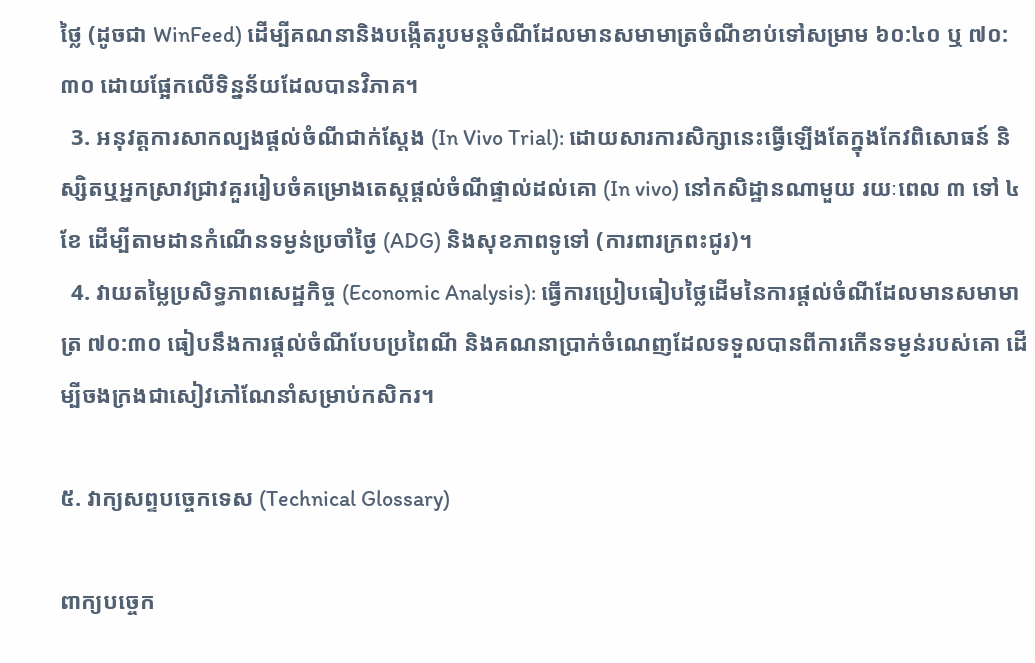ថ្លៃ (ដូចជា WinFeed) ដើម្បីគណនានិងបង្កើតរូបមន្តចំណីដែលមានសមាមាត្រចំណីខាប់ទៅសម្រាម ៦០:៤០ ឬ ៧០:៣០ ដោយផ្អែកលើទិន្នន័យដែលបានវិភាគ។
  3. អនុវត្តការសាកល្បងផ្តល់ចំណីជាក់ស្តែង (In Vivo Trial): ដោយសារការសិក្សានេះធ្វើឡើងតែក្នុងកែវពិសោធន៍ និស្សិតឬអ្នកស្រាវជ្រាវគួររៀបចំគម្រោងតេស្តផ្តល់ចំណីផ្ទាល់ដល់គោ (In vivo) នៅកសិដ្ឋានណាមួយ រយៈពេល ៣ ទៅ ៤ខែ ដើម្បីតាមដានកំណើនទម្ងន់ប្រចាំថ្ងៃ (ADG) និងសុខភាពទូទៅ (ការពារក្រពះជូរ)។
  4. វាយតម្លៃប្រសិទ្ធភាពសេដ្ឋកិច្ច (Economic Analysis): ធ្វើការប្រៀបធៀបថ្លៃដើមនៃការផ្តល់ចំណីដែលមានសមាមាត្រ ៧០:៣០ ធៀបនឹងការផ្តល់ចំណីបែបប្រពៃណី និងគណនាប្រាក់ចំណេញដែលទទួលបានពីការកើនទម្ងន់របស់គោ ដើម្បីចងក្រងជាសៀវភៅណែនាំសម្រាប់កសិករ។

៥. វាក្យសព្ទបច្ចេកទេស (Technical Glossary)

ពាក្យបច្ចេក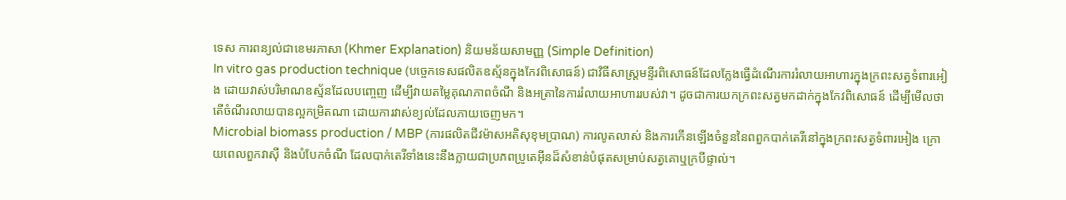ទេស ការពន្យល់ជាខេមរភាសា (Khmer Explanation) និយមន័យសាមញ្ញ (Simple Definition)
In vitro gas production technique (បច្ចេកទេសផលិតឧស្ម័នក្នុងកែវពិសោធន៍) ជាវិធីសាស្ត្រមន្ទីរពិសោធន៍ដែលក្លែងធ្វើដំណើរការរំលាយអាហារក្នុងក្រពះសត្វទំពារអៀង ដោយវាស់បរិមាណឧស្ម័នដែលបញ្ចេញ ដើម្បីវាយតម្លៃគុណភាពចំណី និងអត្រានៃការរំលាយអាហាររបស់វា។ ដូចជាការយកក្រពះសត្វមកដាក់ក្នុងកែវពិសោធន៍ ដើម្បីមើលថាតើចំណីរលាយបានល្អកម្រិតណា ដោយការវាស់ខ្យល់ដែលភាយចេញមក។
Microbial biomass production / MBP (ការផលិតជីវម៉ាសអតិសុខុមប្រាណ) ការលូតលាស់ និងការកើនឡើងចំនួននៃពពួកបាក់តេរីនៅក្នុងក្រពះសត្វទំពារអៀង ក្រោយពេលពួកវាស៊ី និងបំបែកចំណី ដែលបាក់តេរីទាំងនេះនឹងក្លាយជាប្រភពប្រូតេអ៊ីនដ៏សំខាន់បំផុតសម្រាប់សត្វគោឬក្របីផ្ទាល់។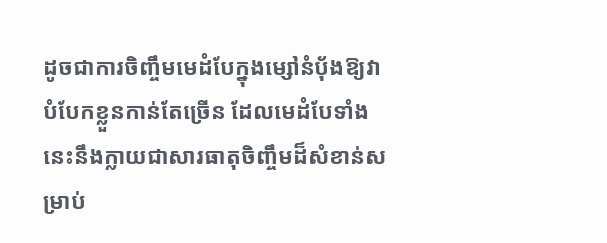ដូចជាការចិញ្ចឹមមេដំបែក្នុងម្សៅនំប៉័ងឱ្យវាបំបែកខ្លួនកាន់តែច្រើន ដែលមេដំបែទាំងនេះនឹងក្លាយជាសារធាតុចិញ្ចឹមដ៏សំខាន់សម្រាប់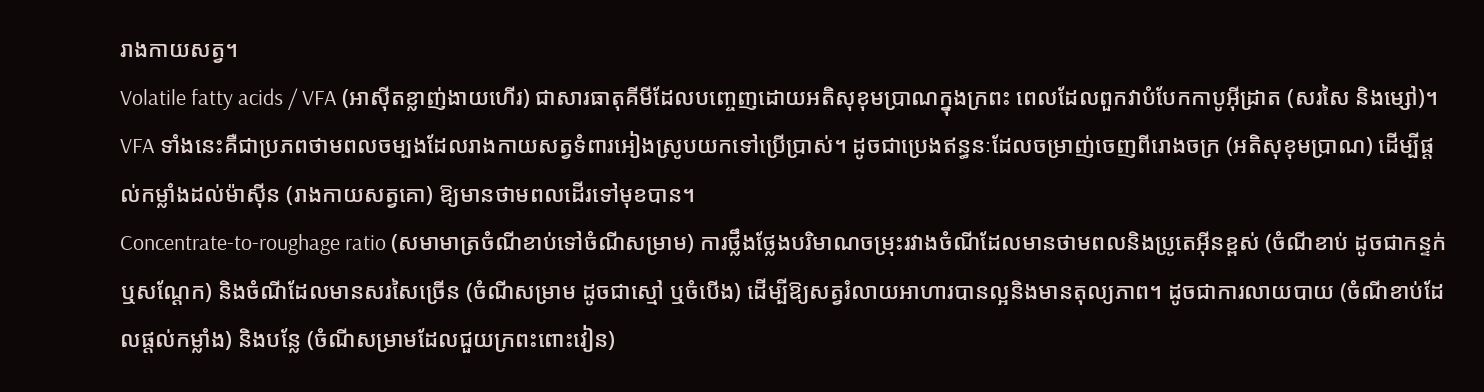រាងកាយសត្វ។
Volatile fatty acids / VFA (អាស៊ីតខ្លាញ់ងាយហើរ) ជាសារធាតុគីមីដែលបញ្ចេញដោយអតិសុខុមប្រាណក្នុងក្រពះ ពេលដែលពួកវាបំបែកកាបូអ៊ីដ្រាត (សរសៃ និងម្សៅ)។ VFA ទាំងនេះគឺជាប្រភពថាមពលចម្បងដែលរាងកាយសត្វទំពារអៀងស្រូបយកទៅប្រើប្រាស់។ ដូចជាប្រេងឥន្ធនៈដែលចម្រាញ់ចេញពីរោងចក្រ (អតិសុខុមប្រាណ) ដើម្បីផ្តល់កម្លាំងដល់ម៉ាស៊ីន (រាងកាយសត្វគោ) ឱ្យមានថាមពលដើរទៅមុខបាន។
Concentrate-to-roughage ratio (សមាមាត្រចំណីខាប់ទៅចំណីសម្រាម) ការថ្លឹងថ្លែងបរិមាណចម្រុះរវាងចំណីដែលមានថាមពលនិងប្រូតេអ៊ីនខ្ពស់ (ចំណីខាប់ ដូចជាកន្ទក់ ឬសណ្តែក) និងចំណីដែលមានសរសៃច្រើន (ចំណីសម្រាម ដូចជាស្មៅ ឬចំបើង) ដើម្បីឱ្យសត្វរំលាយអាហារបានល្អនិងមានតុល្យភាព។ ដូចជាការលាយបាយ (ចំណីខាប់ដែលផ្តល់កម្លាំង) និងបន្លែ (ចំណីសម្រាមដែលជួយក្រពះពោះវៀន)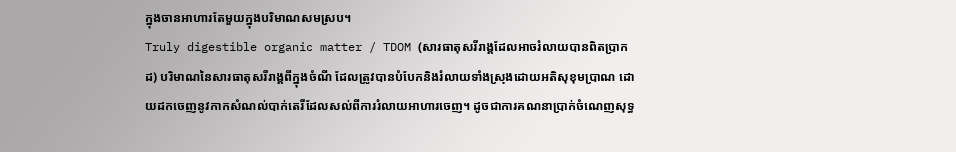ក្នុងចានអាហារតែមួយក្នុងបរិមាណសមស្រប។
Truly digestible organic matter / TDOM (សារធាតុសរីរាង្គដែលអាចរំលាយបានពិតប្រាកដ) បរិមាណនៃសារធាតុសរីរាង្គពីក្នុងចំណី ដែលត្រូវបានបំបែកនិងរំលាយទាំងស្រុងដោយអតិសុខុមប្រាណ ដោយដកចេញនូវកាកសំណល់បាក់តេរីដែលសល់ពីការរំលាយអាហារចេញ។ ដូចជាការគណនាប្រាក់ចំណេញសុទ្ធ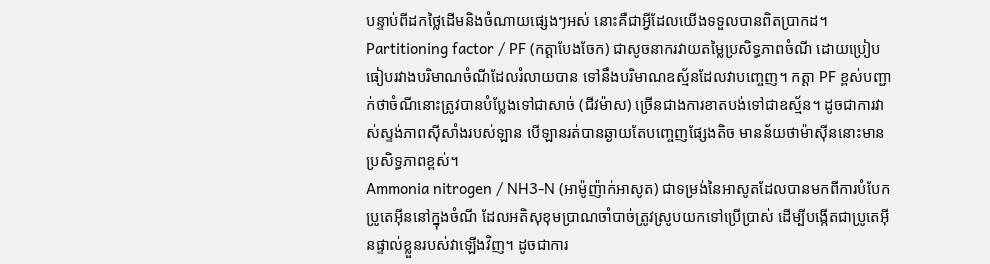បន្ទាប់ពីដកថ្លៃដើមនិងចំណាយផ្សេងៗអស់ នោះគឺជាអ្វីដែលយើងទទួលបានពិតប្រាកដ។
Partitioning factor / PF (កត្តាបែងចែក) ជាសូចនាករវាយតម្លៃប្រសិទ្ធភាពចំណី ដោយប្រៀបធៀបរវាងបរិមាណចំណីដែលរំលាយបាន ទៅនឹងបរិមាណឧស្ម័នដែលវាបញ្ចេញ។ កត្តា PF ខ្ពស់បញ្ជាក់ថាចំណីនោះត្រូវបានបំប្លែងទៅជាសាច់ (ជីវម៉ាស) ច្រើនជាងការខាតបង់ទៅជាឧស្ម័ន។ ដូចជាការវាស់ស្ទង់ភាពស៊ីសាំងរបស់ឡាន បើឡានរត់បានឆ្ងាយតែបញ្ចេញផ្សែងតិច មានន័យថាម៉ាស៊ីននោះមានប្រសិទ្ធភាពខ្ពស់។
Ammonia nitrogen / NH3-N (អាម៉ូញ៉ាក់អាសូត) ជាទម្រង់នៃអាសូតដែលបានមកពីការបំបែកប្រូតេអ៊ីននៅក្នុងចំណី ដែលអតិសុខុមប្រាណចាំបាច់ត្រូវស្រូបយកទៅប្រើប្រាស់ ដើម្បីបង្កើតជាប្រូតេអ៊ីនផ្ទាល់ខ្លួនរបស់វាឡើងវិញ។ ដូចជាការ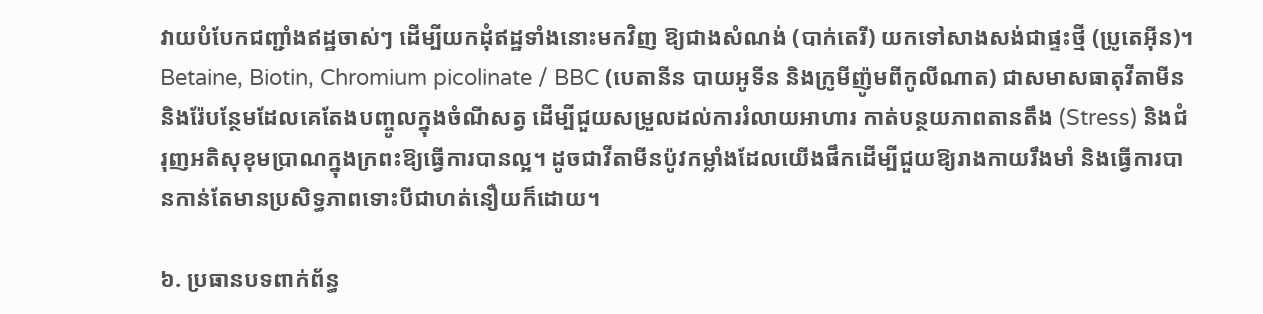វាយបំបែកជញ្ជាំងឥដ្ឋចាស់ៗ ដើម្បីយកដុំឥដ្ឋទាំងនោះមកវិញ ឱ្យជាងសំណង់ (បាក់តេរី) យកទៅសាងសង់ជាផ្ទះថ្មី (ប្រូតេអ៊ីន)។
Betaine, Biotin, Chromium picolinate / BBC (បេតានីន បាយអូទីន និងក្រូមីញ៉ូមពីកូលីណាត) ជាសមាសធាតុវីតាមីន និងរ៉ែបន្ថែមដែលគេតែងបញ្ចូលក្នុងចំណីសត្វ ដើម្បីជួយសម្រួលដល់ការរំលាយអាហារ កាត់បន្ថយភាពតានតឹង (Stress) និងជំរុញអតិសុខុមប្រាណក្នុងក្រពះឱ្យធ្វើការបានល្អ។ ដូចជាវីតាមីនប៉ូវកម្លាំងដែលយើងផឹកដើម្បីជួយឱ្យរាងកាយរឹងមាំ និងធ្វើការបានកាន់តែមានប្រសិទ្ធភាពទោះបីជាហត់នឿយក៏ដោយ។

៦. ប្រធានបទពាក់ព័ន្ធ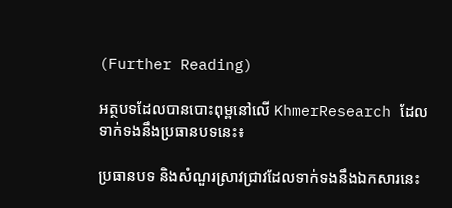(Further Reading)

អត្ថបទដែលបានបោះពុម្ពនៅលើ KhmerResearch ដែលទាក់ទងនឹងប្រធានបទនេះ៖

ប្រធានបទ និងសំណួរស្រាវជ្រាវដែលទាក់ទងនឹងឯកសារនេះ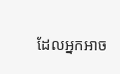ដែលអ្នកអាច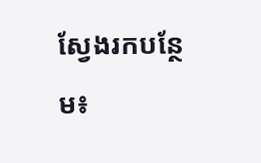ស្វែងរកបន្ថែម៖